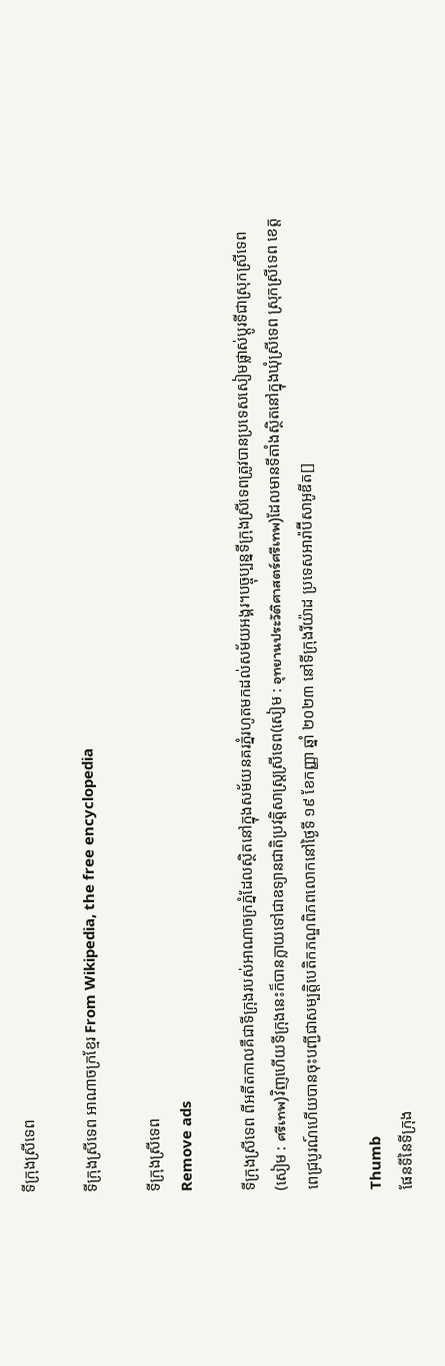ទីក្រុងស្រីទេព

ទីក្រុងស្រីទេព អាណាចក្រខ្មែរ From Wikipedia, the free encyclopedia

ទីក្រុងស្រីទេព
Remove ads

ទីក្រុងស្រីទេព ពីអតីតកាលគឺជាទីក្រុងរបស់អាណាចក្រភ្នំដែលស្ថិតនៅក្នុងសម័យនគរភ្នំរហូតមកដល់សម័យអង្គរ។បច្ចុប្បន្នទីក្រុងស្រីទេពត្រូវបានប្រទេសសៀមផ្លាស់ប្ដូរទីជាស្រុកស្រីទេព(សៀម : ศรีเทพ)វិញហើយទីក្រុងនេះក៏បានក្លាយទៅជាឧទ្យានជាតិប្រវត្តិសាស្ត្រស្រីទេព(សៀម : อุทยานประวัติศาสตร์ศรีเทพ)ដែលមានទីតាំងស្ថិតនៅក្នុងឃុំស្រីទេព ស្រុកស្រីទេព ខេត្តពេជ្របូរណ៍ហើយបានចុះបញ្ជីជាសម្បត្តិបេតិកភណ្ឌពិភពលោកនៅថ្ងៃទី ១៩ ខែកញ្ញា ឆ្នាំ ២០២៣ នៅទីក្រុងរីយ៉ាដ ប្រទេសអារ៉ាប៊ីសាអូឌីត[]

Thumb
ផែនទីនៃទីក្រុង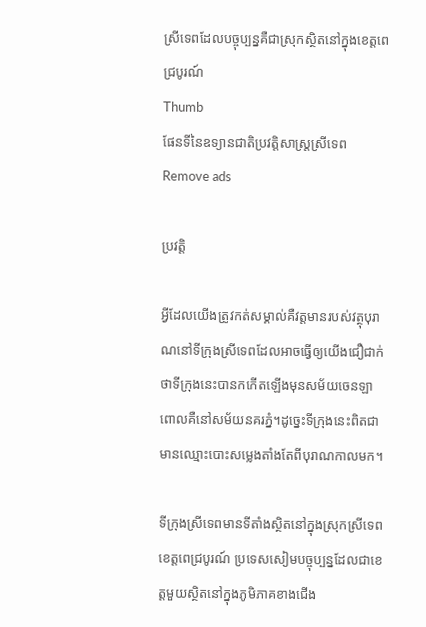ស្រីទេពដែលបច្ចុប្បន្នគឺជាស្រុកស្ថិតនៅក្នុងខេត្តពេជ្របូរណ៍
Thumb
ផែនទីនៃឧទ្យានជាតិប្រវត្តិសាស្ត្រស្រីទេព
Remove ads

ប្រវត្តិ

អ្វីដែលយើងត្រូវកត់សម្គាល់គឺវត្តមានរបស់វត្ថុបុរាណនៅទីក្រុងស្រីទេពដែលអាចធ្វើឲ្យយើងជឿជាក់ថាទីក្រុងនេះបានកកើតឡើងមុនសម័យចេនឡាពោលគឺនៅសម័យនគរភ្នំ។ដូច្នេះទីក្រុងនេះពិតជាមានឈ្មោះបោះសម្លេងតាំងតែពីបុរាណកាលមក។

ទីក្រុងស្រីទេពមានទីតាំងស្ថិតនៅក្នុងស្រុកស្រីទេព ខេត្តពេជ្របូរណ៍ ប្រទេសសៀមបច្ចុប្បន្នដែលជាខេត្តមួយស្ថិតនៅក្នុងភូមិភាគខាងជើង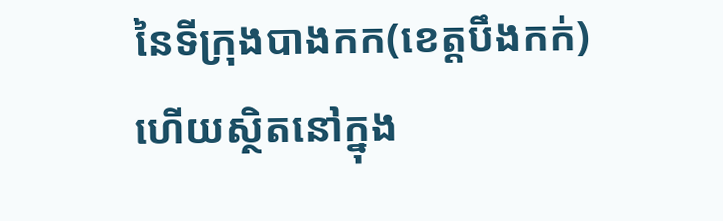នៃទីក្រុងបាងកក(ខេត្តបឹងកក់)ហើយស្ថិតនៅក្នុង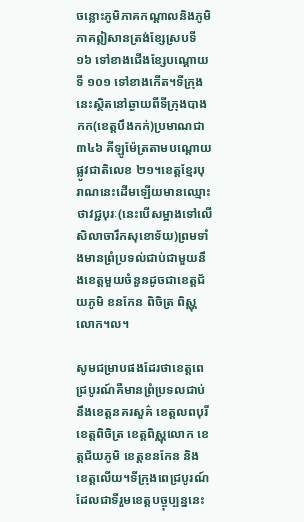ចន្លោះភូមិភាគកណ្តាលនិងភូមិភាគឦសានត្រង់ខ្សែស្របទី ១៦ ទៅខាងជើងខ្សែបណ្ដោយទី ១០១ ទៅខាងកើត។ទីក្រុងនេះស្ថិតនៅឆ្ងាយពីទីក្រុងបាងកក(ខេត្តបឹងកក់)ប្រមាណជា ៣៤៦ គីឡូម៉ែត្រតាមបណ្ដោយផ្លូវជាតិលេខ ២១។ខេត្តខ្មែរបុរាណនេះដើមឡើយមានឈ្មោះថាវជ្ជបុរៈ(នេះបើសម្អាងទៅលើសិលាចារឹកសុខោទ័យ)ព្រមទាំងមានព្រំប្រទល់ជាប់ជាមួយនឹងខេត្តមួយចំនួនដូចជាខេត្តជ័យភូមិ ខនកែន ពិចិត្រ ពិស្ណុលោក។ល។

សូមជម្រាបផងដែរថាខេត្តពេជ្របូរណ៍គឺមានព្រំប្រទលជាប់នឹងខេត្តនគរសួគ៌ ខេត្តលពបុរី ខេត្តពិចិត្រ ខេត្តពិស្ណុលោក ខេត្តជ័យភូមិ ខេត្តខនកែន និង ខេត្តលើយ។ទីក្រុងពេជ្របូរណ៍ដែលជាទីរួមខេត្តបច្ចុប្បន្ននេះ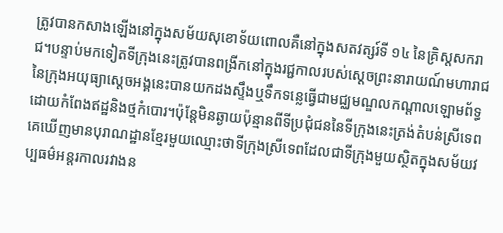ត្រូវបានកសាងឡើងនៅក្នុងសម័យសុខោទ័យពោលគឺនៅក្នុងសតវត្សរ៍ទី ១៤ នៃគ្រិស្តសករាជ។បន្ទាប់មកទៀតទីក្រុងនេះត្រូវបានពង្រីកនៅក្នុងរជ្ជកាលរបស់ស្ដេចព្រះនារាយណ៍មហារាជនៃក្រុងអយុធ្យាស្ដេចអង្គនេះបានយកដងស្ទឹងឬទឹកទន្លេធ្វើជាមជ្ឈមណ្ឌលកណ្ដាលឡោមព័ទ្ធដោយកំពែងឥដ្ឋនិងថ្មកំបោរ។ប៉ុន្តែមិនឆ្ងាយប៉ុន្មានពីទីប្រជុំជននៃទីក្រុងនេះត្រង់តំបន់ស្រីទេពគេឃើញមានបុរាណដ្ឋានខ្មែរមួយឈ្មោះថាទីក្រុងស្រីទេពដែលជាទីក្រុងមួយស្ថិតក្នុងសម័យវប្បធម៌អន្តរកាលរវាងន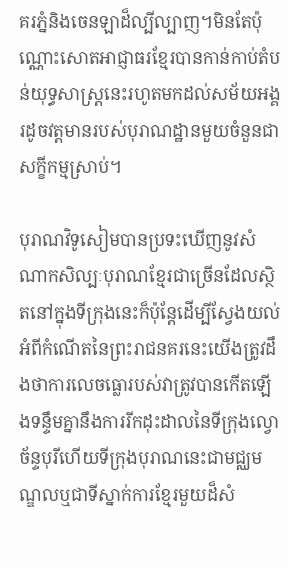គរភ្នំនិងចេនឡាដ៏ល្បីល្បាញ។មិនតែប៉ុណ្ណោះសោតអាជ្ញាធរខ្មែរបានកាន់កាប់តំបន់យុទ្ធសាស្រ្តនេះរហូតមកដល់សម័យអង្គរដូចវត្តមានរបស់បុរាណដ្ឋានមួយចំនួនជាសក្ខីកម្មស្រាប់។

បុរាណវិទូសៀមបានប្រទះឃើញនូវសំណាកសិល្បៈបុរាណខ្មែរជាច្រើនដែលស្ថិតនៅក្នុងទីក្រុងនេះក៏ប៉ុន្តែដើម្បីស្វែងយល់អំពីកំណើតនៃព្រះរាជនគរនេះយើងត្រូវដឹងថាការលេចធ្លោរបស់វាត្រូវបានកើតឡើងទន្ទឹមគ្នានឹងការរីកដុះដាលនៃទីក្រុងល្វោ ច័ន្ទបុរីហើយទីក្រុងបុរាណនេះជាមជ្ឈមណ្ឌលឬជាទីស្នាក់ការខ្មែរមួយដ៏សំ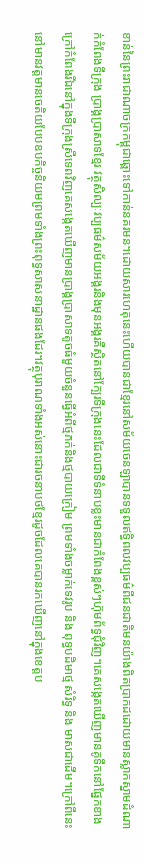ខាន់នៃព្រះរាជាណាចក្រកម្ពុជាឆ្ពោះទៅកាន់នគរមន។ដោយសារហេតុនេះហើយបានជាខ្មែរនៅសម័យចេនឡាបានទទួលឥទ្ធិពលវប្បធម៌ពីជនជាតិមនយ៉ាងពិតប្រាកដដោយមានស្លាកស្នាមដំណាក់កំពែងទីក្រុង ប្រាង្គប្រាសាទខ្មែរ វត្ថុសិល្បៈវប្បធម៌សម័យអង្គរនិងមុនអង្គរគឺស្ថិតនៅក្បែរទីក្រុងនេះដែលជាទីទំនាបខ្លះមានជាកំពែងខ្ពស់ៗហ៊ុមព័ទ្ធជុំវិញ។គេសង្កេតឃើញមានគូទឹកនៅផ្នែកខាងក្រៅកំពែងរីឯនៅក្នុងទីក្រុងស្រីទេពវិញគេសង្កេតឃើញមានប្រាង្គប្រាសាទតូចធំមួយចំនួនធ្វើអំពីថ្មភក់និងថ្មបាយក្រៀម ព្រមទាំងចម្លាក់ទេវរូប និង ពុទ្ធបដិមាថ្ម សំរិទ្ធ និង មាសជាដើម។ក្រៅពីនេះនៅមានវត្តមានចេតិយបែបឧបកិច្ចនិយមព្រមទាំងព្រះពុទ្ធសាសនាដ្ឋានផងដែរ។វត្ថុបុរាណទាំងអស់នោះជារចនាបថខ្មែរដូចដែលគេបានរកឃើញនៅក្នុងខេត្តប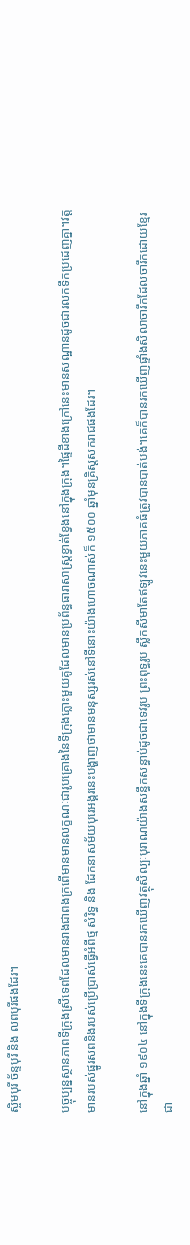ស្ចិមបុរី ច័ន្ទបុរី និង លពបុរីផងដែរ។

បច្ចុប្បន្នស្ថានភាពទីក្រុងស្រីទេពដែលមានរាងជាពងក្រពើមានមានលក្ខណៈជារូបគ្រោងនៃទីក្រុងភ្លោះមួយគូដែលមានប្រព័ន្ធធារាសាស្ត្រខ្វាត់ខ្វែងនៅក្នុងក្រុង។ផ្ទៃដីខាងក្រៅនេះមានសណ្ឋានដូចជារលកទឹកប្រដេញគ្នា។វត្តមានរបស់ផ្នូរសពនិងរបស់ប្រើប្រាស់ធ្វើអំពីថ្ម សំរិទ្ធ និង ដែកនាសម័យបុរេអង្គរនេះបង្ហាញថាមានមនុស្សរស់នៅទីនោះយ៉ាងហោចណាស់ក៏ ១៥០០ ឆ្នាំមុនគ្រិស្ដសករាជផងដែរ។

នៅក្នុងឆ្នាំ ១៩០៤ នៅក្នុងទីក្រុងនេះគេបានរកឃើញវត្ថុសិល្បៈបុរាណយ៉ាងសន្ធឹកសន្ធាប់ដូចជាទេវរូប ព្រះពុទ្ធរូប ស្លឹកសីមាតែឥឡូវនេះមួយភាគធំត្រូវបានបាត់បង់។គេក៏បានរកឃើញផ្ទាំងសិលាចារឹកដែលចារឹកដោយខ្មែរជា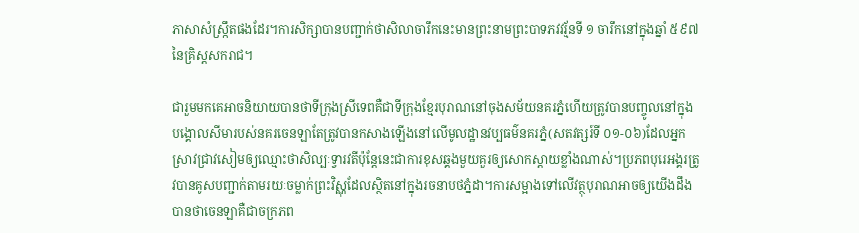ភាសាសំស្ក្រឹតផងដែរ។ការសិក្សាបានបញ្ជាក់ថាសិលាចារឹកនេះមានព្រះនាមព្រះបាទភវវរ្ម័នទី ១ ចារឹកនៅក្នុងឆ្នាំ ៥៩៧ នៃគ្រិស្តសករាជ។

ជារួមមកគេអាចនិយាយបានថាទីក្រុងស្រីទេពគឺជាទីក្រុងខ្មែរបុរាណនៅចុងសម័យនគរភ្នំហើយត្រូវបានបញ្ចូលនៅក្នុងបង្គោលសីមារបស់នគរចេនឡាតែត្រូវបានកសាងឡើងនៅលើមូលដ្ឋានវប្បធម៌នគរភ្នំ(សតវត្សរ៍ទី ០១-០៦)ដែលអ្នកស្រាវជ្រាវសៀមឲ្យឈ្មោះថាសិល្បៈទ្វារវតីប៉ុន្តែនេះជាការខុសឆ្គងមួយគួរឲ្យសោកស្តាយខ្លាំងណាស់។ប្រភពបុរេអង្គរត្រូវបានគូសបញ្ជាក់តាមរយៈចម្លាក់ព្រះវិស្ណុដែលស្ថិតនៅក្នុងរចនាបថភ្នំដា។ការសម្អាងទៅលើវត្ថុបុរាណអាចឲ្យយើងដឹងបានថាចេនឡាគឺជាចក្រភព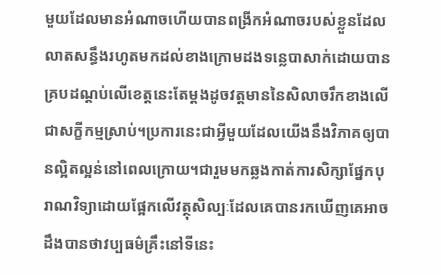មួយដែលមានអំណាចហើយបានពង្រីកអំណាចរបស់ខ្លួនដែលលាតសន្ធឹងរហូតមកដល់ខាងក្រោមដងទន្លេបាសាក់ដោយបានគ្របដណ្ដប់លើខេត្តនេះតែម្ដងដូចវត្តមាននៃសិលាចរឹកខាងលើជាសក្ខីកម្មស្រាប់។ប្រការនេះជាអ្វីមួយដែលយើងនឹងវិភាគឲ្យបានល្អិតល្អន់នៅពេលក្រោយ។ជារួមមកឆ្លងកាត់ការសិក្សាផ្នែកបុរាណវិទ្យាដោយផ្អែកលើវត្ថុសិល្បៈដែលគេបានរកឃើញគេអាចដឹងបានថាវប្បធម៌គ្រឹះនៅទីនេះ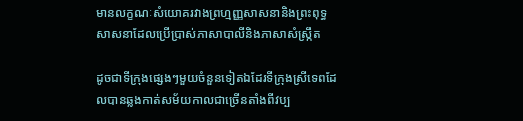មានលក្ខណៈសំយោគរវាងព្រហ្មញ្ញសាសនានិងព្រះពុទ្ធសាសនាដែលប្រើប្រាស់ភាសាបាលីនិងភាសាសំស្ក្រឹត

ដូចជាទីក្រុងផ្សេងៗមួយចំនួនទៀតឯដែរទីក្រុងស្រីទេពដែលបានឆ្លងកាត់សម័យកាលជាច្រើនតាំងពីវប្ប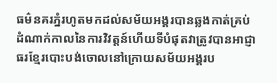ធម៌នគរភ្នំរហូតមកដល់សម័យអង្គរបានឆ្លងកាត់គ្រប់ដំណាក់កាលនៃការវិវត្តន៍ហើយទីបំផុតវាត្រូវបានអាជ្ញាធរខ្មែរបោះបង់ចោលនៅក្រោយសម័យអង្គរប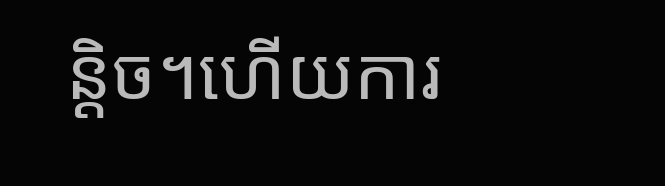ន្តិច។ហើយការ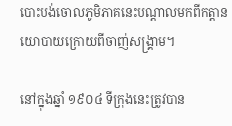បោះបង់ចោលភូមិភាគនេះបណ្ដាលមកពីកត្តានយោបាយក្រោយពីចាញ់សង្គ្រាម។

នៅក្នុងឆ្នាំ ១៩០៤ ទីក្រុងនេះត្រូវបាន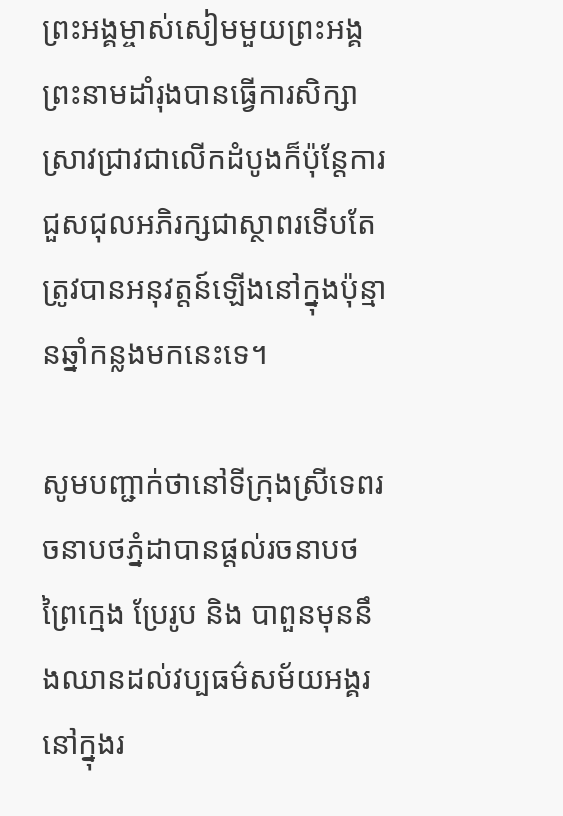ព្រះអង្គម្ចាស់សៀមមួយព្រះអង្គព្រះនាមដាំរុងបានធ្វើការសិក្សាស្រាវជ្រាវជាលើកដំបូងក៏ប៉ុន្តែការជួសជុលអភិរក្សជាស្ថាពរទើបតែត្រូវបានអនុវត្តន៍ឡើងនៅក្នុងប៉ុន្មានឆ្នាំកន្លងមកនេះទេ។

សូមបញ្ជាក់ថានៅទីក្រុងស្រីទេពរចនាបថភ្នំដាបានផ្ដល់រចនាបថព្រៃក្មេង ប្រែរូប និង បាពួនមុននឹងឈានដល់វប្បធម៌សម័យអង្គរនៅក្នុងរ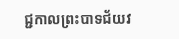ជ្ជកាលព្រះបាទជ័យវ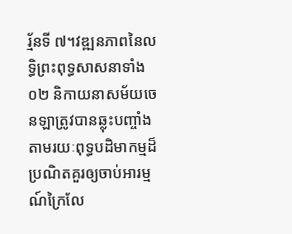រ្ម័នទី ៧។វឌ្ឍនភាពនៃលទ្ធិព្រះពុទ្ធសាសនាទាំង ០២ និកាយនាសម័យចេនឡាត្រូវបានឆ្លុះបញ្ចាំងតាមរយៈពុទ្ធបដិមាកម្មដ៏ប្រណិតគួរឲ្យចាប់អារម្មណ៍ក្រៃលែ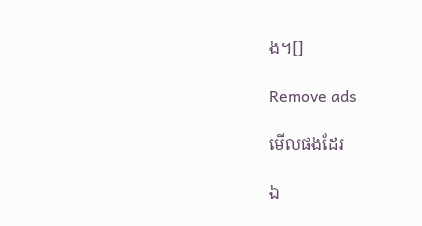ង។[]

Remove ads

មើលផងដែរ

ឯ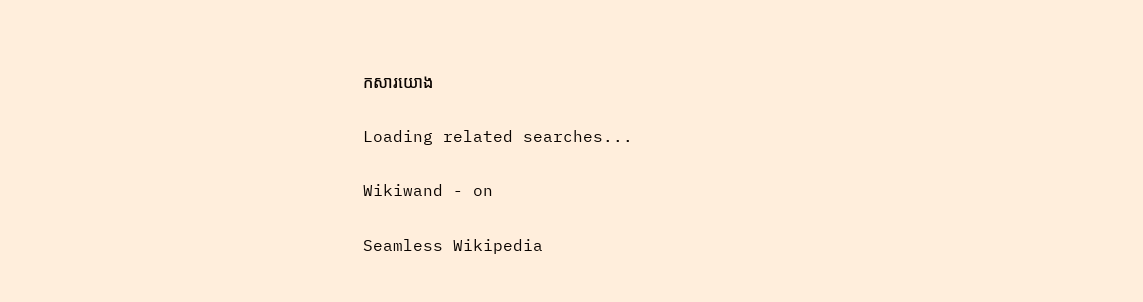កសារយោង

Loading related searches...

Wikiwand - on

Seamless Wikipedia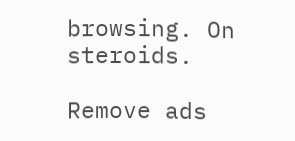browsing. On steroids.

Remove ads